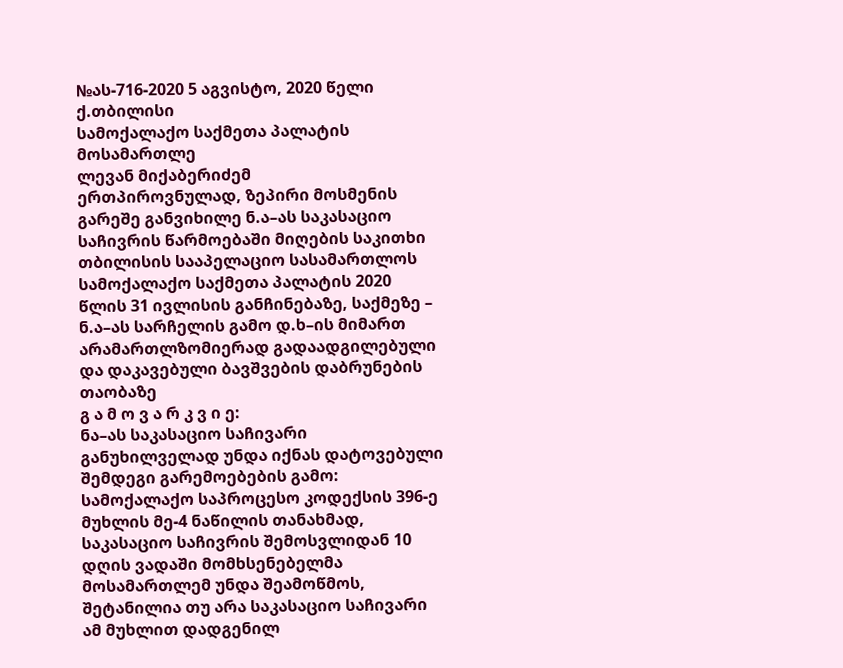№ას-716-2020 5 აგვისტო, 2020 წელი
ქ.თბილისი
სამოქალაქო საქმეთა პალატის
მოსამართლე
ლევან მიქაბერიძემ
ერთპიროვნულად, ზეპირი მოსმენის გარეშე განვიხილე ნ.ა–ას საკასაციო საჩივრის წარმოებაში მიღების საკითხი თბილისის სააპელაციო სასამართლოს სამოქალაქო საქმეთა პალატის 2020 წლის 31 ივლისის განჩინებაზე, საქმეზე – ნ.ა–ას სარჩელის გამო დ.ხ–ის მიმართ არამართლზომიერად გადაადგილებული და დაკავებული ბავშვების დაბრუნების თაობაზე
გ ა მ ო ვ ა რ კ ვ ი ე:
ნა–ას საკასაციო საჩივარი განუხილველად უნდა იქნას დატოვებული შემდეგი გარემოებების გამო:
სამოქალაქო საპროცესო კოდექსის 396-ე მუხლის მე-4 ნაწილის თანახმად, საკასაციო საჩივრის შემოსვლიდან 10 დღის ვადაში მომხსენებელმა მოსამართლემ უნდა შეამოწმოს, შეტანილია თუ არა საკასაციო საჩივარი ამ მუხლით დადგენილ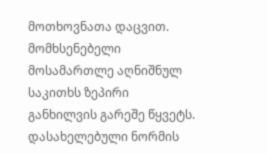მოთხოვნათა დაცვით. მომხსენებელი მოსამართლე აღნიშნულ საკითხს ზეპირი განხილვის გარეშე წყვეტს. დასახელებული ნორმის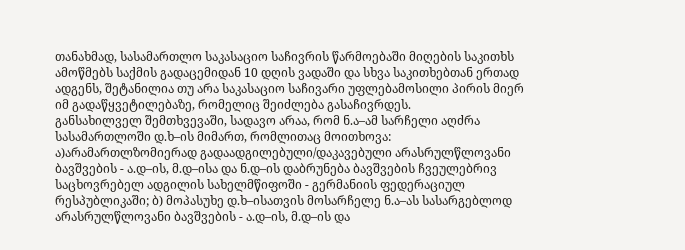თანახმად, სასამართლო საკასაციო საჩივრის წარმოებაში მიღების საკითხს ამოწმებს საქმის გადაცემიდან 10 დღის ვადაში და სხვა საკითხებთან ერთად ადგენს, შეტანილია თუ არა საკასაციო საჩივარი უფლებამოსილი პირის მიერ იმ გადაწყვეტილებაზე, რომელიც შეიძლება გასაჩივრდეს.
განსახილველ შემთხვევაში, სადავო არაა, რომ ნ.ა–ამ სარჩელი აღძრა სასამართლოში დ.ხ–ის მიმართ, რომლითაც მოითხოვა: ა)არამართლზომიერად გადაადგილებული/დაკავებული არასრულწლოვანი ბავშვების - ა.დ–ის, მ.დ–ისა და ნ.დ–ის დაბრუნება ბავშვების ჩვეულებრივ საცხოვრებელ ადგილის სახელმწიფოში - გერმანიის ფედერაციულ რესპუბლიკაში; ბ) მოპასუხე დ.ხ–ისათვის მოსარჩელე ნ.ა–ას სასარგებლოდ არასრულწლოვანი ბავშვების - ა.დ–ის, მ.დ–ის და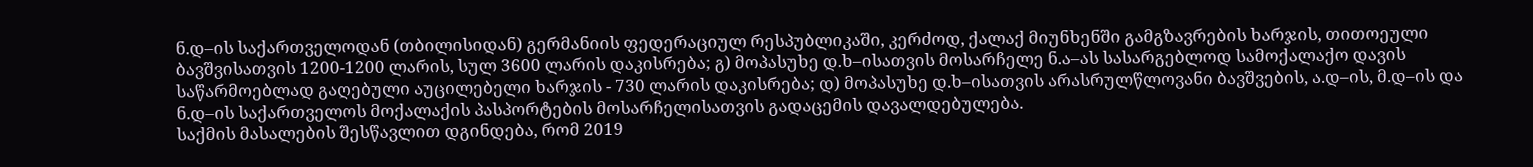ნ.დ–ის საქართველოდან (თბილისიდან) გერმანიის ფედერაციულ რესპუბლიკაში, კერძოდ, ქალაქ მიუნხენში გამგზავრების ხარჯის, თითოეული ბავშვისათვის 1200-1200 ლარის, სულ 3600 ლარის დაკისრება; გ) მოპასუხე დ.ხ–ისათვის მოსარჩელე ნ.ა–ას სასარგებლოდ სამოქალაქო დავის საწარმოებლად გაღებული აუცილებელი ხარჯის - 730 ლარის დაკისრება; დ) მოპასუხე დ.ხ–ისათვის არასრულწლოვანი ბავშვების, ა.დ–ის, მ.დ–ის და ნ.დ–ის საქართველოს მოქალაქის პასპორტების მოსარჩელისათვის გადაცემის დავალდებულება.
საქმის მასალების შესწავლით დგინდება, რომ 2019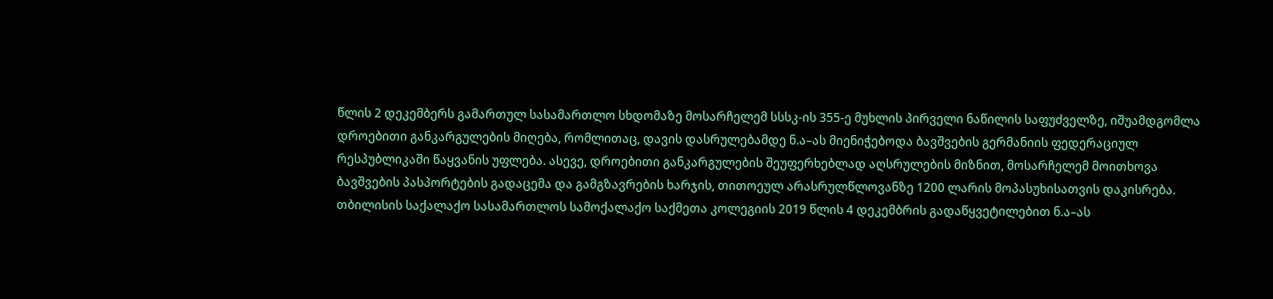წლის 2 დეკემბერს გამართულ სასამართლო სხდომაზე მოსარჩელემ სსსკ-ის 355-ე მუხლის პირველი ნაწილის საფუძველზე, იშუამდგომლა დროებითი განკარგულების მიღება, რომლითაც, დავის დასრულებამდე ნ.ა–ას მიენიჭებოდა ბავშვების გერმანიის ფედერაციულ რესპუბლიკაში წაყვანის უფლება. ასევე, დროებითი განკარგულების შეუფერხებლად აღსრულების მიზნით, მოსარჩელემ მოითხოვა ბავშვების პასპორტების გადაცემა და გამგზავრების ხარჯის, თითოეულ არასრულწლოვანზე 1200 ლარის მოპასუხისათვის დაკისრება.
თბილისის საქალაქო სასამართლოს სამოქალაქო საქმეთა კოლეგიის 2019 წლის 4 დეკემბრის გადაწყვეტილებით ნ.ა–ას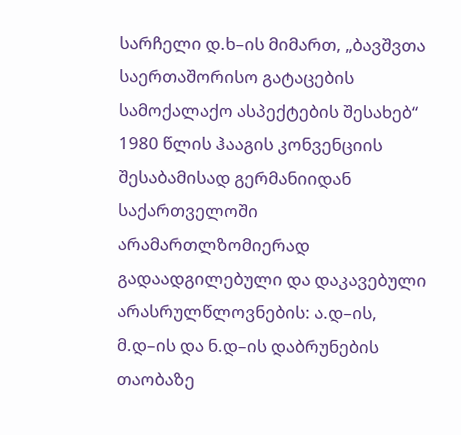სარჩელი დ.ხ–ის მიმართ, „ბავშვთა საერთაშორისო გატაცების სამოქალაქო ასპექტების შესახებ“ 1980 წლის ჰააგის კონვენციის შესაბამისად გერმანიიდან საქართველოში არამართლზომიერად გადაადგილებული და დაკავებული არასრულწლოვნების: ა.დ–ის, მ.დ–ის და ნ.დ–ის დაბრუნების თაობაზე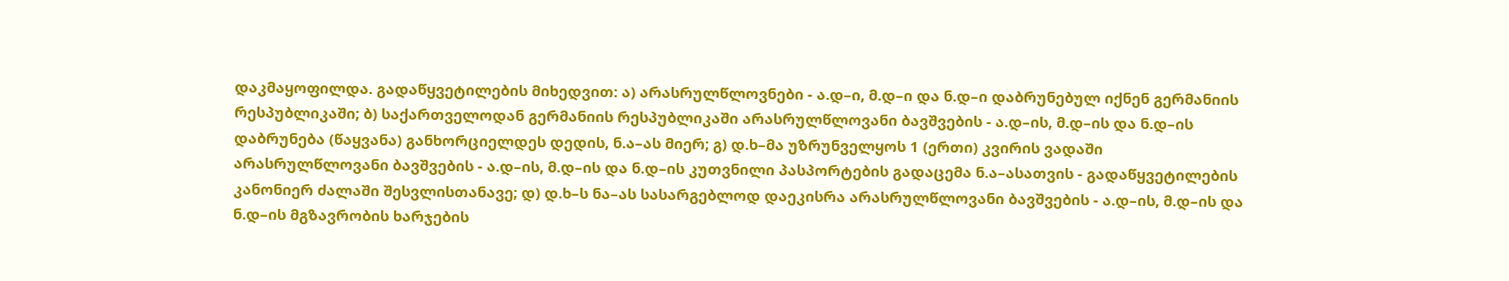დაკმაყოფილდა. გადაწყვეტილების მიხედვით: ა) არასრულწლოვნები - ა.დ–ი, მ.დ–ი და ნ.დ–ი დაბრუნებულ იქნენ გერმანიის რესპუბლიკაში; ბ) საქართველოდან გერმანიის რესპუბლიკაში არასრულწლოვანი ბავშვების - ა.დ–ის, მ.დ–ის და ნ.დ–ის დაბრუნება (წაყვანა) განხორციელდეს დედის, ნ.ა–ას მიერ; გ) დ.ხ–მა უზრუნველყოს 1 (ერთი) კვირის ვადაში არასრულწლოვანი ბავშვების - ა.დ–ის, მ.დ–ის და ნ.დ–ის კუთვნილი პასპორტების გადაცემა ნ.ა–ასათვის - გადაწყვეტილების კანონიერ ძალაში შესვლისთანავე; დ) დ.ხ–ს ნა–ას სასარგებლოდ დაეკისრა არასრულწლოვანი ბავშვების - ა.დ–ის, მ.დ–ის და ნ.დ–ის მგზავრობის ხარჯების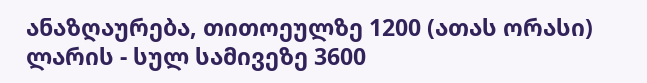ანაზღაურება, თითოეულზე 1200 (ათას ორასი) ლარის - სულ სამივეზე 3600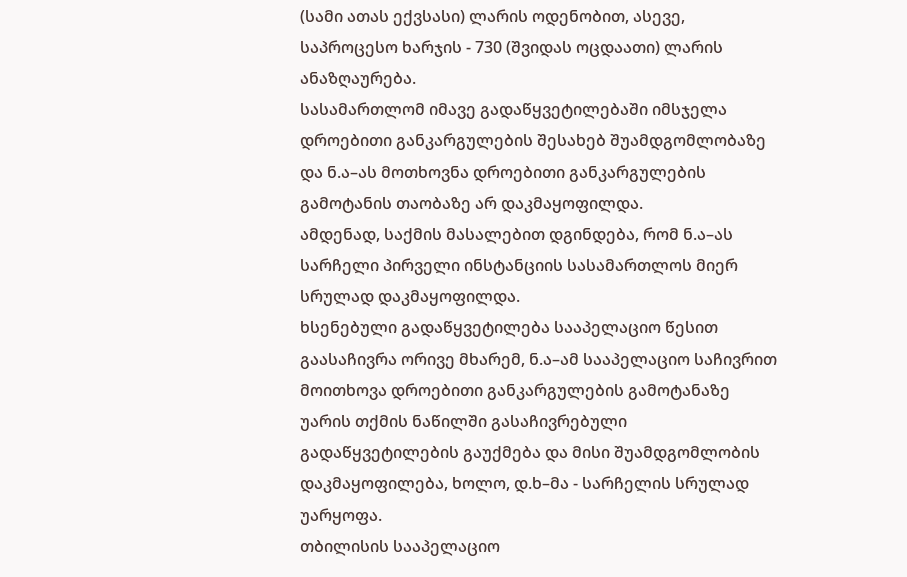(სამი ათას ექვსასი) ლარის ოდენობით, ასევე, საპროცესო ხარჯის - 730 (შვიდას ოცდაათი) ლარის ანაზღაურება.
სასამართლომ იმავე გადაწყვეტილებაში იმსჯელა დროებითი განკარგულების შესახებ შუამდგომლობაზე და ნ.ა–ას მოთხოვნა დროებითი განკარგულების გამოტანის თაობაზე არ დაკმაყოფილდა.
ამდენად, საქმის მასალებით დგინდება, რომ ნ.ა–ას სარჩელი პირველი ინსტანციის სასამართლოს მიერ სრულად დაკმაყოფილდა.
ხსენებული გადაწყვეტილება სააპელაციო წესით გაასაჩივრა ორივე მხარემ, ნ.ა–ამ სააპელაციო საჩივრით მოითხოვა დროებითი განკარგულების გამოტანაზე უარის თქმის ნაწილში გასაჩივრებული გადაწყვეტილების გაუქმება და მისი შუამდგომლობის დაკმაყოფილება, ხოლო, დ.ხ–მა - სარჩელის სრულად უარყოფა.
თბილისის სააპელაციო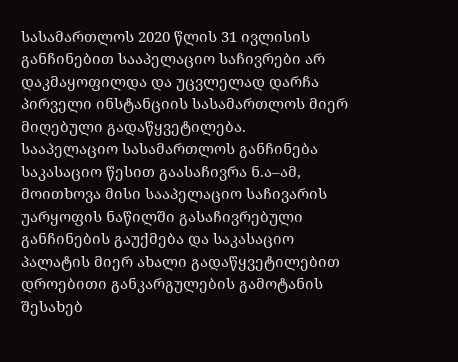სასამართლოს 2020 წლის 31 ივლისის განჩინებით სააპელაციო საჩივრები არ დაკმაყოფილდა და უცვლელად დარჩა პირველი ინსტანციის სასამართლოს მიერ მიღებული გადაწყვეტილება.
სააპელაციო სასამართლოს განჩინება საკასაციო წესით გაასაჩივრა ნ.ა–ამ, მოითხოვა მისი სააპელაციო საჩივარის უარყოფის ნაწილში გასაჩივრებული განჩინების გაუქმება და საკასაციო პალატის მიერ ახალი გადაწყვეტილებით დროებითი განკარგულების გამოტანის შესახებ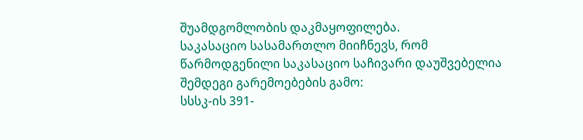შუამდგომლობის დაკმაყოფილება.
საკასაციო სასამართლო მიიჩნევს, რომ წარმოდგენილი საკასაციო საჩივარი დაუშვებელია შემდეგი გარემოებების გამო:
სსსკ-ის 391-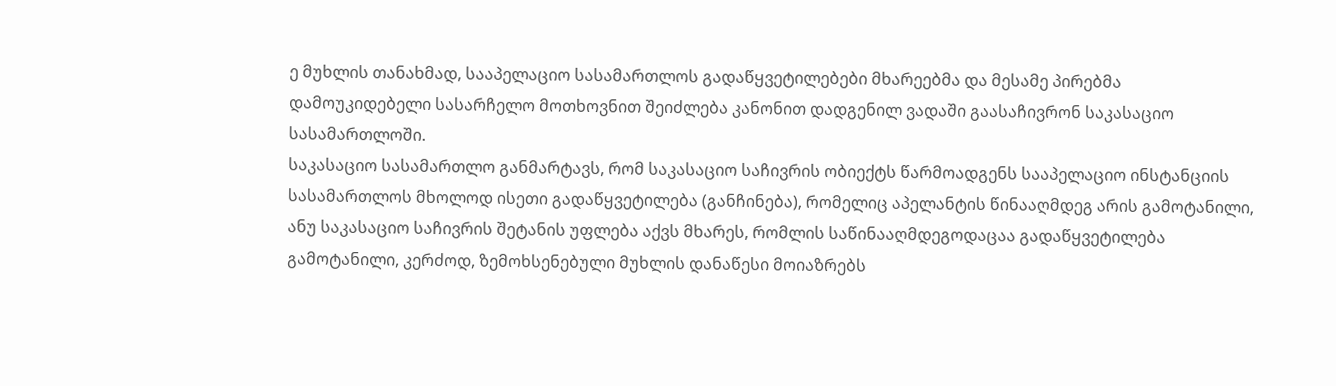ე მუხლის თანახმად, სააპელაციო სასამართლოს გადაწყვეტილებები მხარეებმა და მესამე პირებმა დამოუკიდებელი სასარჩელო მოთხოვნით შეიძლება კანონით დადგენილ ვადაში გაასაჩივრონ საკასაციო სასამართლოში.
საკასაციო სასამართლო განმარტავს, რომ საკასაციო საჩივრის ობიექტს წარმოადგენს სააპელაციო ინსტანციის სასამართლოს მხოლოდ ისეთი გადაწყვეტილება (განჩინება), რომელიც აპელანტის წინააღმდეგ არის გამოტანილი, ანუ საკასაციო საჩივრის შეტანის უფლება აქვს მხარეს, რომლის საწინააღმდეგოდაცაა გადაწყვეტილება გამოტანილი, კერძოდ, ზემოხსენებული მუხლის დანაწესი მოიაზრებს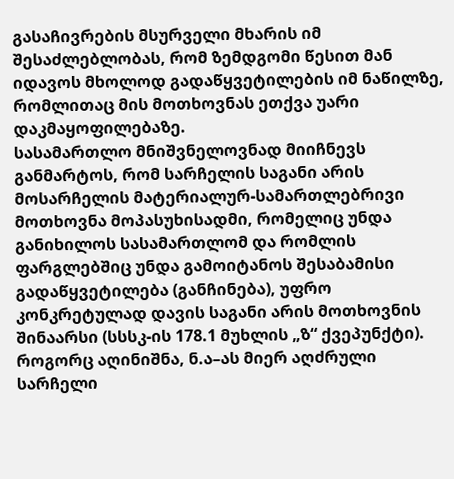გასაჩივრების მსურველი მხარის იმ შესაძლებლობას, რომ ზემდგომი წესით მან იდავოს მხოლოდ გადაწყვეტილების იმ ნაწილზე, რომლითაც მის მოთხოვნას ეთქვა უარი დაკმაყოფილებაზე.
სასამართლო მნიშვნელოვნად მიიჩნევს განმარტოს, რომ სარჩელის საგანი არის მოსარჩელის მატერიალურ-სამართლებრივი მოთხოვნა მოპასუხისადმი, რომელიც უნდა განიხილოს სასამართლომ და რომლის ფარგლებშიც უნდა გამოიტანოს შესაბამისი გადაწყვეტილება (განჩინება), უფრო კონკრეტულად დავის საგანი არის მოთხოვნის შინაარსი (სსსკ-ის 178.1 მუხლის „ზ“ ქვეპუნქტი).
როგორც აღინიშნა, ნ.ა–ას მიერ აღძრული სარჩელი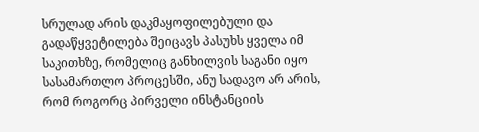სრულად არის დაკმაყოფილებული და გადაწყვეტილება შეიცავს პასუხს ყველა იმ საკითხზე, რომელიც განხილვის საგანი იყო სასამართლო პროცესში, ანუ სადავო არ არის, რომ როგორც პირველი ინსტანციის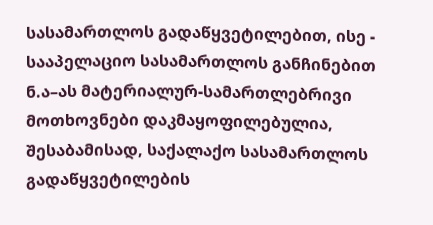სასამართლოს გადაწყვეტილებით, ისე - სააპელაციო სასამართლოს განჩინებით ნ.ა–ას მატერიალურ-სამართლებრივი მოთხოვნები დაკმაყოფილებულია, შესაბამისად, საქალაქო სასამართლოს გადაწყვეტილების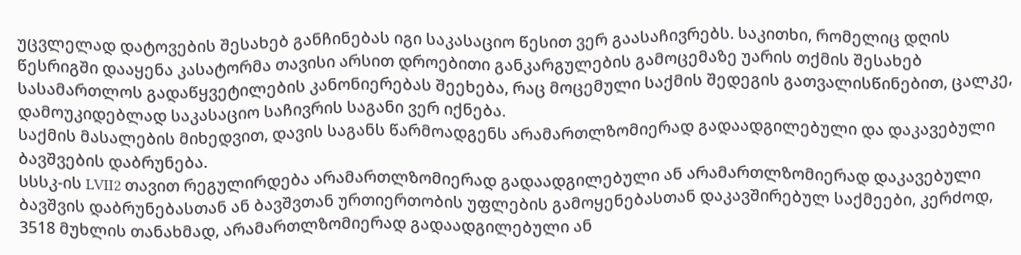უცვლელად დატოვების შესახებ განჩინებას იგი საკასაციო წესით ვერ გაასაჩივრებს. საკითხი, რომელიც დღის წესრიგში დააყენა კასატორმა თავისი არსით დროებითი განკარგულების გამოცემაზე უარის თქმის შესახებ სასამართლოს გადაწყვეტილების კანონიერებას შეეხება, რაც მოცემული საქმის შედეგის გათვალისწინებით, ცალკე, დამოუკიდებლად საკასაციო საჩივრის საგანი ვერ იქნება.
საქმის მასალების მიხედვით, დავის საგანს წარმოადგენს არამართლზომიერად გადაადგილებული და დაკავებული ბავშვების დაბრუნება.
სსსკ-ის LVII2 თავით რეგულირდება არამართლზომიერად გადაადგილებული ან არამართლზომიერად დაკავებული ბავშვის დაბრუნებასთან ან ბავშვთან ურთიერთობის უფლების გამოყენებასთან დაკავშირებულ საქმეები, კერძოდ, 3518 მუხლის თანახმად, არამართლზომიერად გადაადგილებული ან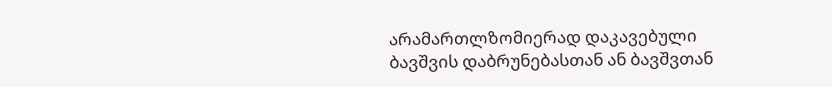არამართლზომიერად დაკავებული ბავშვის დაბრუნებასთან ან ბავშვთან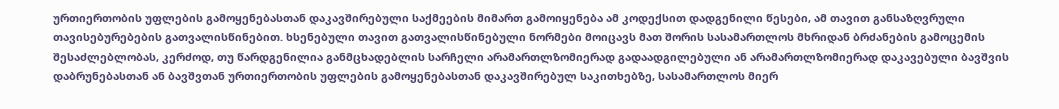ურთიერთობის უფლების გამოყენებასთან დაკავშირებული საქმეების მიმართ გამოიყენება ამ კოდექსით დადგენილი წესები, ამ თავით განსაზღვრული თავისებურებების გათვალისწინებით. ხსენებული თავით გათვალისწინებული ნორმები მოიცავს მათ შორის სასამართლოს მხრიდან ბრძანების გამოცემის შესაძლებლობას, კერძოდ, თუ წარდგენილია განმცხადებლის სარჩელი არამართლზომიერად გადაადგილებული ან არამართლზომიერად დაკავებული ბავშვის დაბრუნებასთან ან ბავშვთან ურთიერთობის უფლების გამოყენებასთან დაკავშირებულ საკითხებზე, სასამართლოს მიერ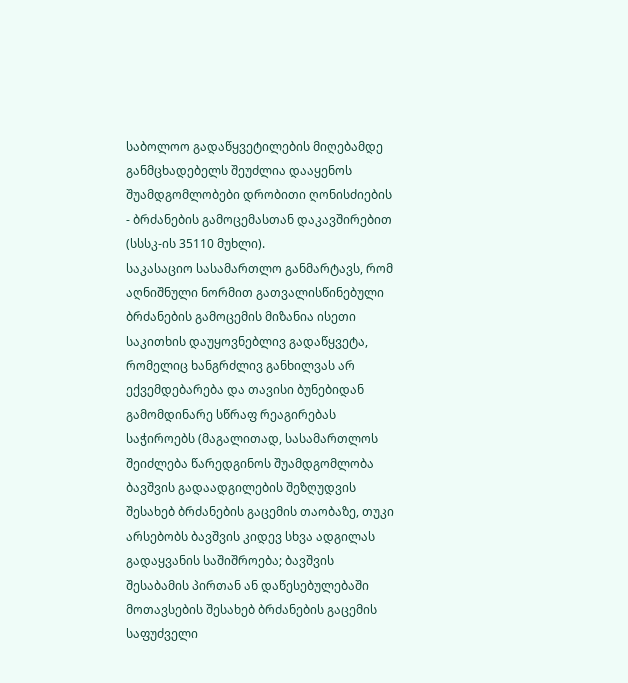საბოლოო გადაწყვეტილების მიღებამდე განმცხადებელს შეუძლია დააყენოს შუამდგომლობები დრობითი ღონისძიების - ბრძანების გამოცემასთან დაკავშირებით (სსსკ-ის 35110 მუხლი).
საკასაციო სასამართლო განმარტავს, რომ აღნიშნული ნორმით გათვალისწინებული ბრძანების გამოცემის მიზანია ისეთი საკითხის დაუყოვნებლივ გადაწყვეტა, რომელიც ხანგრძლივ განხილვას არ ექვემდებარება და თავისი ბუნებიდან გამომდინარე სწრაფ რეაგირებას საჭიროებს (მაგალითად, სასამართლოს შეიძლება წარედგინოს შუამდგომლობა ბავშვის გადაადგილების შეზღუდვის შესახებ ბრძანების გაცემის თაობაზე, თუკი არსებობს ბავშვის კიდევ სხვა ადგილას გადაყვანის საშიშროება; ბავშვის შესაბამის პირთან ან დაწესებულებაში მოთავსების შესახებ ბრძანების გაცემის საფუძველი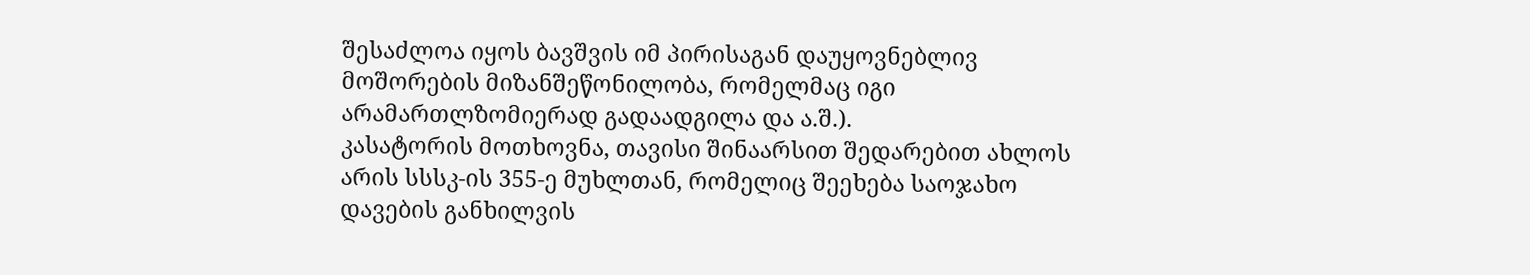შესაძლოა იყოს ბავშვის იმ პირისაგან დაუყოვნებლივ მოშორების მიზანშეწონილობა, რომელმაც იგი არამართლზომიერად გადაადგილა და ა.შ.).
კასატორის მოთხოვნა, თავისი შინაარსით შედარებით ახლოს არის სსსკ-ის 355-ე მუხლთან, რომელიც შეეხება საოჯახო დავების განხილვის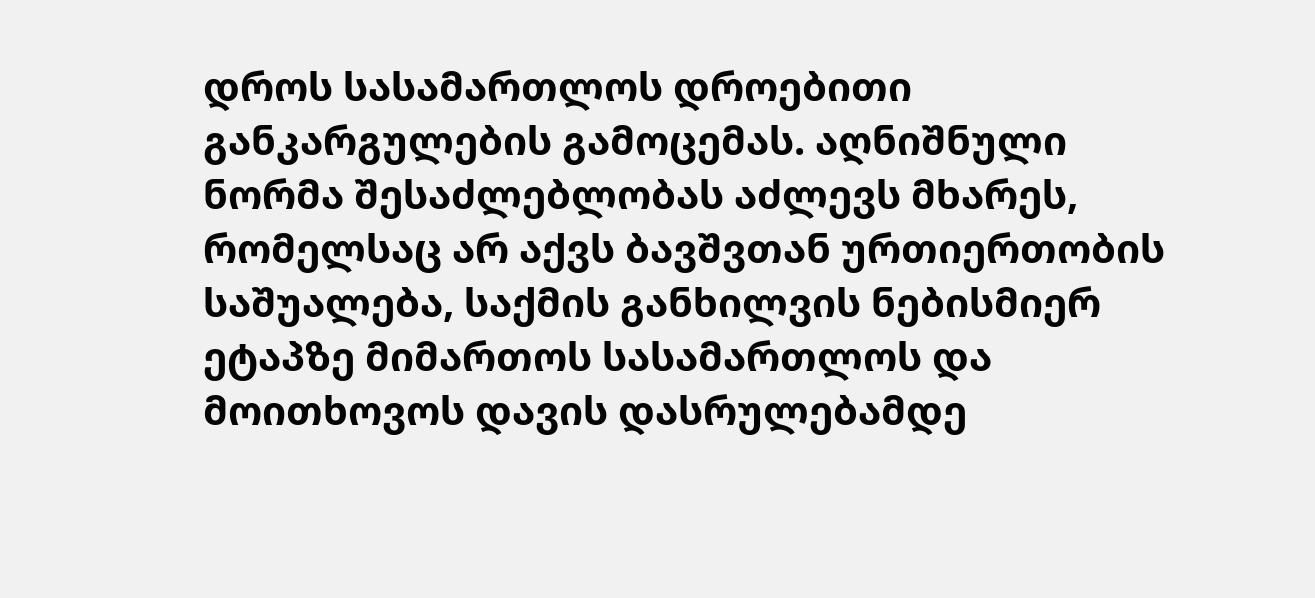დროს სასამართლოს დროებითი განკარგულების გამოცემას. აღნიშნული ნორმა შესაძლებლობას აძლევს მხარეს, რომელსაც არ აქვს ბავშვთან ურთიერთობის საშუალება, საქმის განხილვის ნებისმიერ ეტაპზე მიმართოს სასამართლოს და მოითხოვოს დავის დასრულებამდე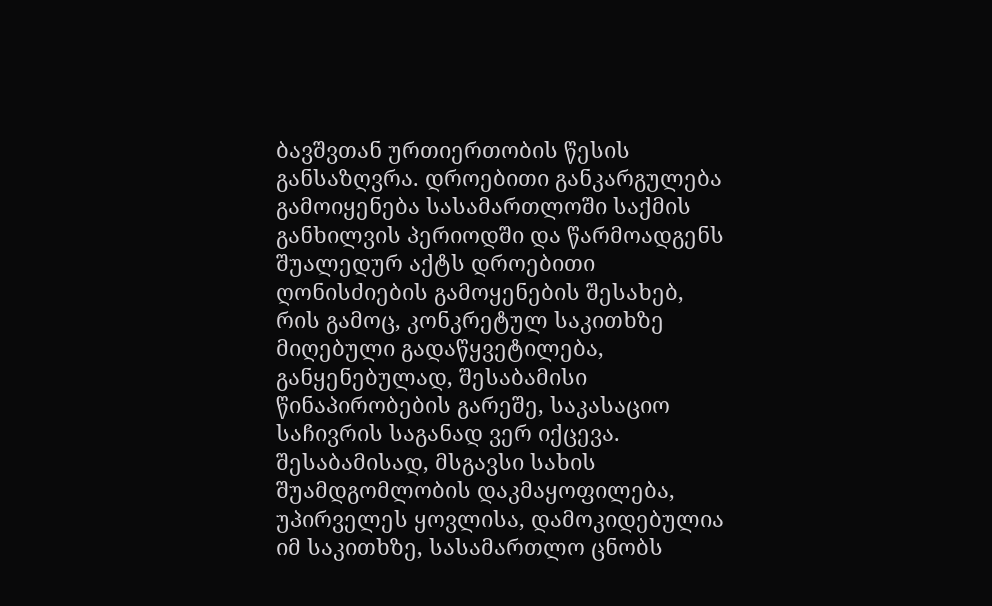ბავშვთან ურთიერთობის წესის განსაზღვრა. დროებითი განკარგულება გამოიყენება სასამართლოში საქმის განხილვის პერიოდში და წარმოადგენს შუალედურ აქტს დროებითი ღონისძიების გამოყენების შესახებ, რის გამოც, კონკრეტულ საკითხზე მიღებული გადაწყვეტილება, განყენებულად, შესაბამისი წინაპირობების გარეშე, საკასაციო საჩივრის საგანად ვერ იქცევა. შესაბამისად, მსგავსი სახის შუამდგომლობის დაკმაყოფილება, უპირველეს ყოვლისა, დამოკიდებულია იმ საკითხზე, სასამართლო ცნობს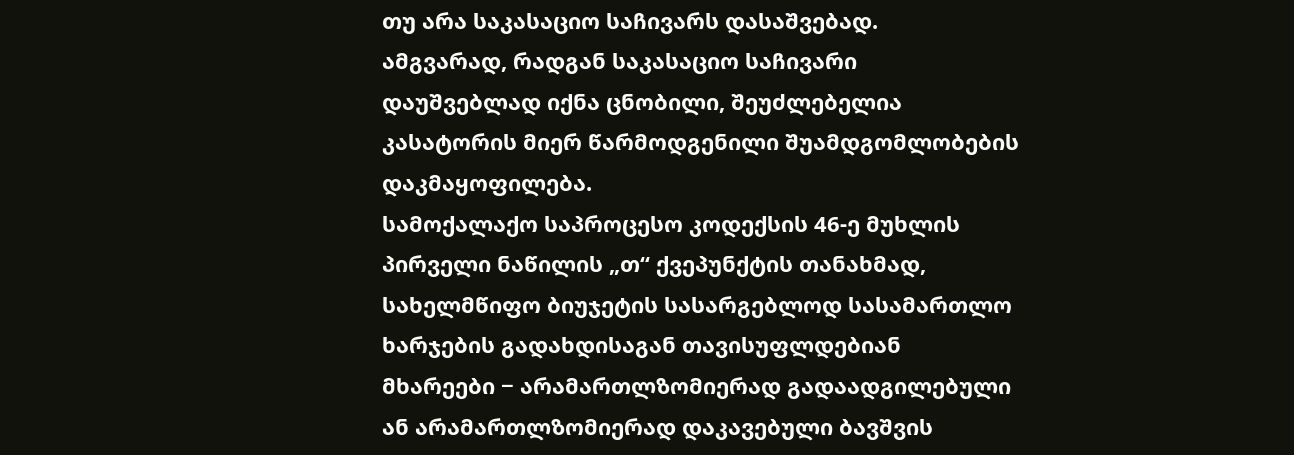თუ არა საკასაციო საჩივარს დასაშვებად.
ამგვარად, რადგან საკასაციო საჩივარი დაუშვებლად იქნა ცნობილი, შეუძლებელია კასატორის მიერ წარმოდგენილი შუამდგომლობების დაკმაყოფილება.
სამოქალაქო საპროცესო კოდექსის 46-ე მუხლის პირველი ნაწილის „თ“ ქვეპუნქტის თანახმად, სახელმწიფო ბიუჯეტის სასარგებლოდ სასამართლო ხარჯების გადახდისაგან თავისუფლდებიან მხარეები − არამართლზომიერად გადაადგილებული ან არამართლზომიერად დაკავებული ბავშვის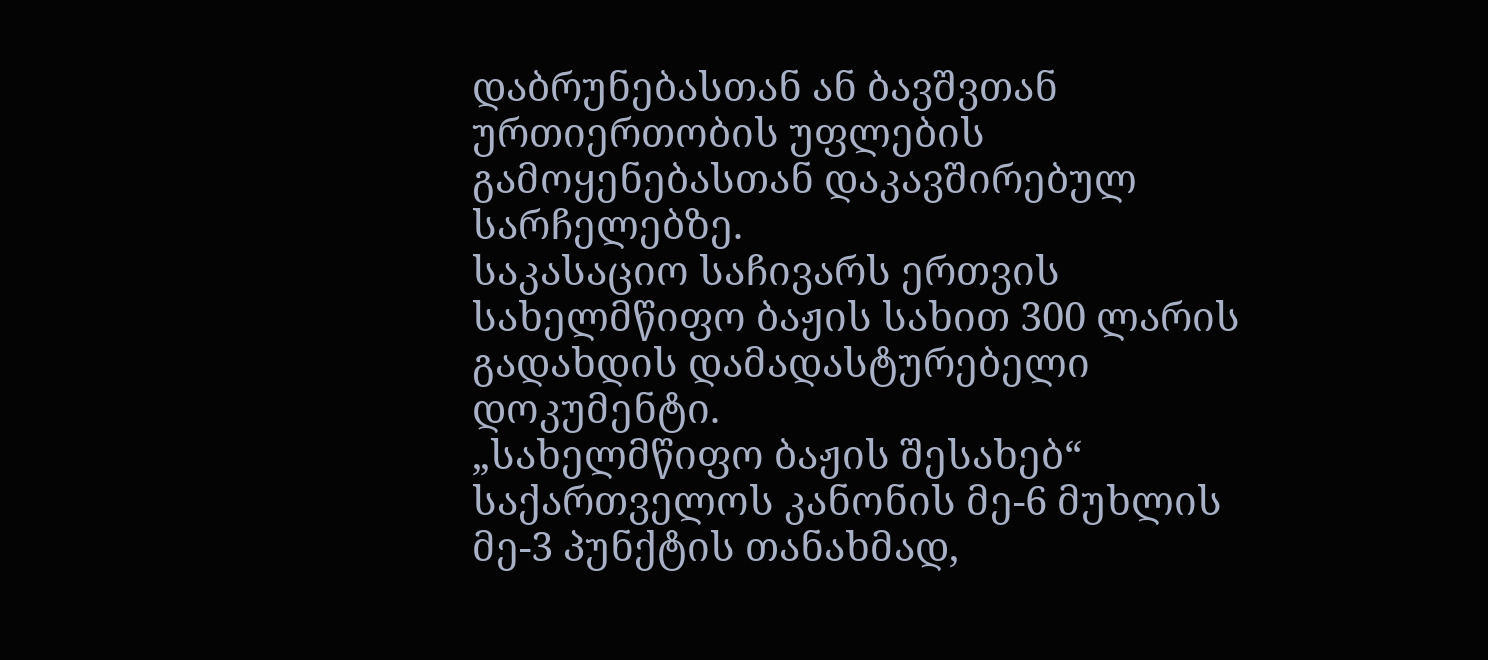დაბრუნებასთან ან ბავშვთან ურთიერთობის უფლების გამოყენებასთან დაკავშირებულ სარჩელებზე.
საკასაციო საჩივარს ერთვის სახელმწიფო ბაჟის სახით 300 ლარის გადახდის დამადასტურებელი დოკუმენტი.
„სახელმწიფო ბაჟის შესახებ“ საქართველოს კანონის მე-6 მუხლის მე-3 პუნქტის თანახმად,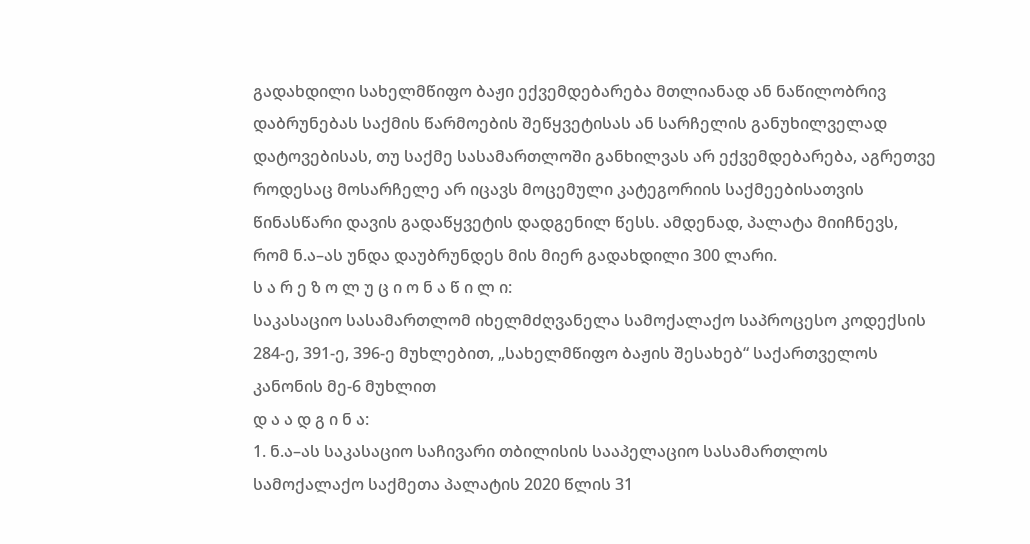გადახდილი სახელმწიფო ბაჟი ექვემდებარება მთლიანად ან ნაწილობრივ დაბრუნებას საქმის წარმოების შეწყვეტისას ან სარჩელის განუხილველად დატოვებისას, თუ საქმე სასამართლოში განხილვას არ ექვემდებარება, აგრეთვე როდესაც მოსარჩელე არ იცავს მოცემული კატეგორიის საქმეებისათვის წინასწარი დავის გადაწყვეტის დადგენილ წესს. ამდენად, პალატა მიიჩნევს, რომ ნ.ა–ას უნდა დაუბრუნდეს მის მიერ გადახდილი 300 ლარი.
ს ა რ ე ზ ო ლ უ ც ი ო ნ ა წ ი ლ ი:
საკასაციო სასამართლომ იხელმძღვანელა სამოქალაქო საპროცესო კოდექსის 284-ე, 391-ე, 396-ე მუხლებით, „სახელმწიფო ბაჟის შესახებ“ საქართველოს კანონის მე-6 მუხლით
დ ა ა დ გ ი ნ ა:
1. ნ.ა–ას საკასაციო საჩივარი თბილისის სააპელაციო სასამართლოს სამოქალაქო საქმეთა პალატის 2020 წლის 31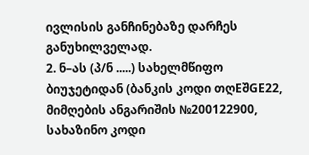ივლისის განჩინებაზე დარჩეს განუხილველად.
2. ნ–ას (პ/ნ .....) სახელმწიფო ბიუჯეტიდან (ბანკის კოდი თღEშGE22, მიმღების ანგარიშის №200122900, სახაზინო კოდი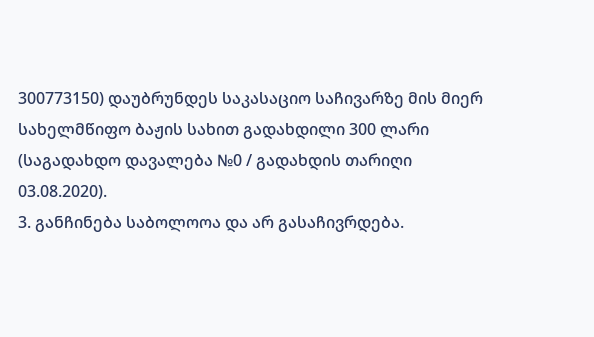300773150) დაუბრუნდეს საკასაციო საჩივარზე მის მიერ სახელმწიფო ბაჟის სახით გადახდილი 300 ლარი (საგადახდო დავალება №0 / გადახდის თარიღი 03.08.2020).
3. განჩინება საბოლოოა და არ გასაჩივრდება.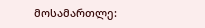მოსამართლე: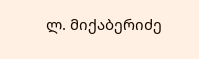ლ. მიქაბერიძე